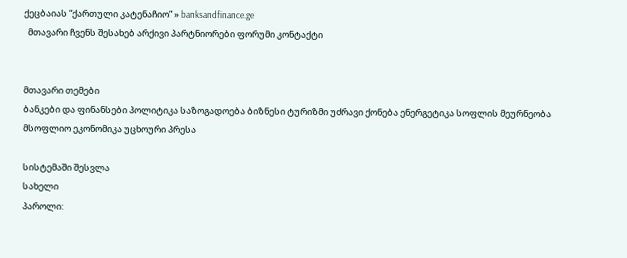ქეცბაიას “ქართული კატენაჩიო” » banksandfinance.ge
  მთავარი ჩვენს შესახებ არქივი პარტნიორები ფორუმი კონტაქტი


მთავარი თემები
ბანკები და ფინანსები პოლიტიკა საზოგადოება ბიზნესი ტურიზმი უძრავი ქონება ენერგეტიკა სოფლის მეურნეობა მსოფლიო ეკონომიკა უცხოური პრესა

სისტემაში შესვლა
სახელი
პაროლი: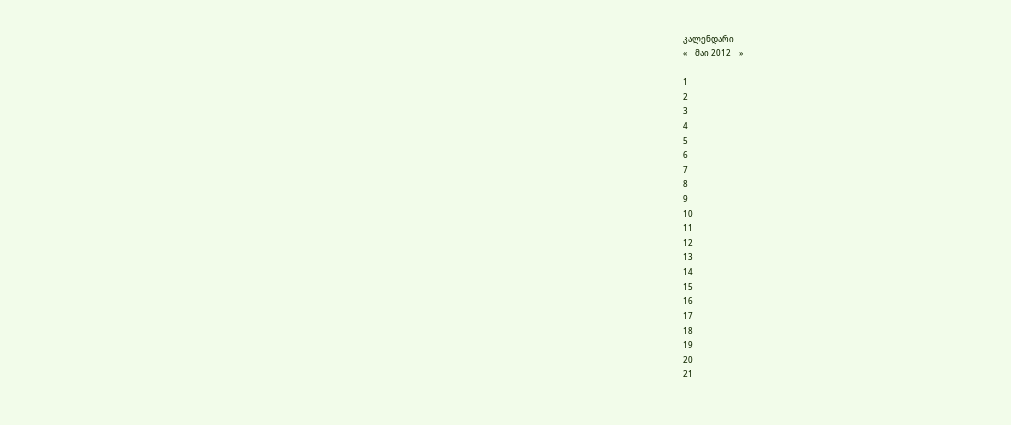კალენდარი
«    მაი 2012    »

1
2
3
4
5
6
7
8
9
10
11
12
13
14
15
16
17
18
19
20
21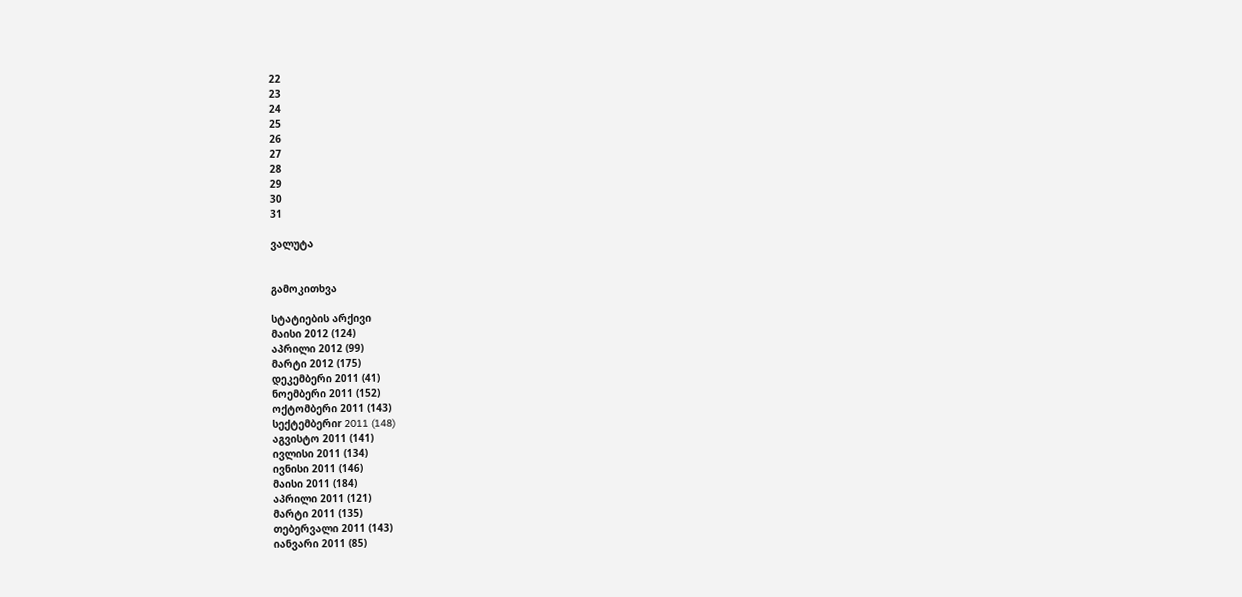22
23
24
25
26
27
28
29
30
31

ვალუტა


გამოკითხვა

სტატიების არქივი
მაისი 2012 (124)
აპრილი 2012 (99)
მარტი 2012 (175)
დეკემბერი 2011 (41)
ნოემბერი 2011 (152)
ოქტომბერი 2011 (143)
სექტემბერიr 2011 (148)
აგვისტო 2011 (141)
ივლისი 2011 (134)
ივნისი 2011 (146)
მაისი 2011 (184)
აპრილი 2011 (121)
მარტი 2011 (135)
თებერვალი 2011 (143)
იანვარი 2011 (85)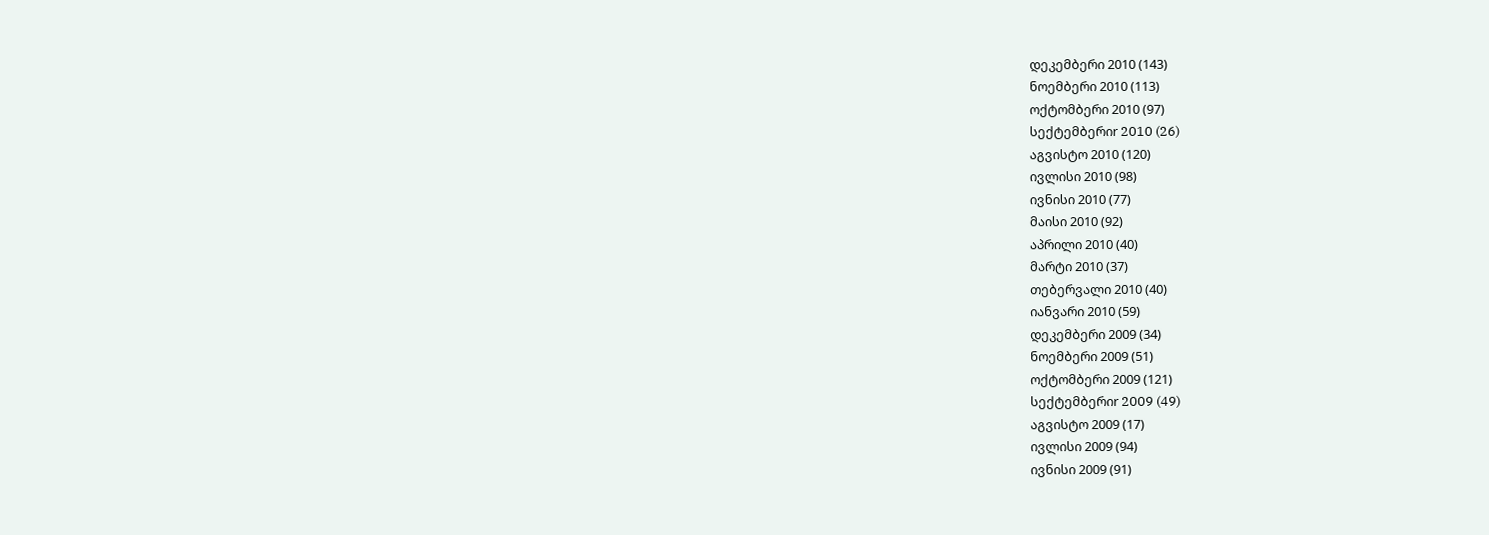დეკემბერი 2010 (143)
ნოემბერი 2010 (113)
ოქტომბერი 2010 (97)
სექტემბერიr 2010 (26)
აგვისტო 2010 (120)
ივლისი 2010 (98)
ივნისი 2010 (77)
მაისი 2010 (92)
აპრილი 2010 (40)
მარტი 2010 (37)
თებერვალი 2010 (40)
იანვარი 2010 (59)
დეკემბერი 2009 (34)
ნოემბერი 2009 (51)
ოქტომბერი 2009 (121)
სექტემბერიr 2009 (49)
აგვისტო 2009 (17)
ივლისი 2009 (94)
ივნისი 2009 (91)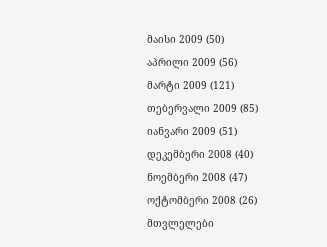მაისი 2009 (50)
აპრილი 2009 (56)
მარტი 2009 (121)
თებერვალი 2009 (85)
იანვარი 2009 (51)
დეკემბერი 2008 (40)
ნოემბერი 2008 (47)
ოქტომბერი 2008 (26)
მთვლელები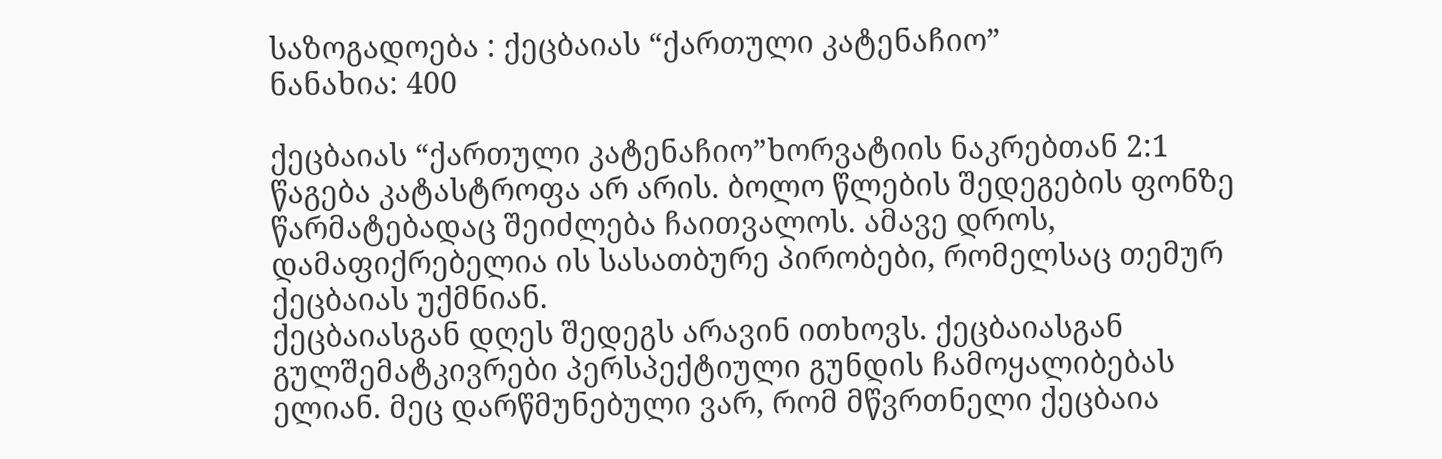საზოგადოება : ქეცბაიას “ქართული კატენაჩიო”
ნანახია: 400

ქეცბაიას “ქართული კატენაჩიო”ხორვატიის ნაკრებთან 2:1 წაგება კატასტროფა არ არის. ბოლო წლების შედეგების ფონზე წარმატებადაც შეიძლება ჩაითვალოს. ამავე დროს, დამაფიქრებელია ის სასათბურე პირობები, რომელსაც თემურ ქეცბაიას უქმნიან.
ქეცბაიასგან დღეს შედეგს არავინ ითხოვს. ქეცბაიასგან გულშემატკივრები პერსპექტიული გუნდის ჩამოყალიბებას ელიან. მეც დარწმუნებული ვარ, რომ მწვრთნელი ქეცბაია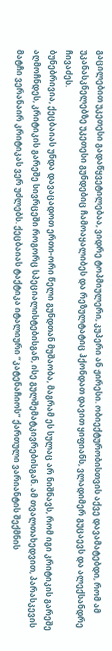გაცილებით უკეთესი გადაწყვეტილებაა, ვიდრე ტოპმიულერი, კუპერი ან ჟირესი. ობიექტურობისთვის აქვე დავამატებდი, რომ ამ უკანასკნელებზე უკეთესი გუნდებიც ჩამოაყალიბეს და რეზულტატიც ჰქონდათ დავით ყიფიანს, ვლადიმერ გუცაევს და ალექსანდრე ჩივაძეს.
ბუნებრივია, ქეცბაიას უნდა დავაცადოთ ერთი-ორი წელი გუნდთან მუშაობა, მაგრამ ეს სულაც არ ნიშნავს, რომ იგი კრიტიკის გარეშე აღმოჩნდეს, კრიტიკის გარეშე სივრცეში როგორც სპეციალისტებისგან, ისე გულშემატკივრებისგან. ამ თვალთახედვით, პარასკევის მატჩი ვერანაირ კრიტიკას ვერ უძლებს. ქეცბაიას ტაქტიკა იტალიური “კატენაჩიოს” ქართული ვარიანტის შექმნის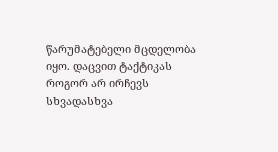წარუმატებელი მცდელობა იყო. დაცვით ტაქტიკას როგორ არ ირჩევს სხვადასხვა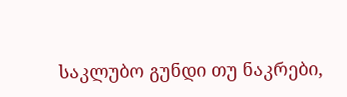საკლუბო გუნდი თუ ნაკრები,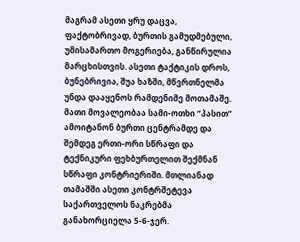მაგრამ ასეთი ყრუ დაცვა, ფაქტობრივად, ბურთის გამუდმებული, უმისამართო მოგერიება, განწირულია მარცხისთვის. ასეთი ტაქტიკის დროს, ბუნებრივია, შუა ხაზში, მწვრთნელმა უნდა დააყენოს რამდენიმე მოთამაშე. მათი მოვალეობაა სამი-ოთხი “პასით” ამოიტანონ ბურთი ცენტრამდე და შემდეგ ერთი-ორი სწრაფი და ტექნიკური ფეხბურთელით შექმნან სწრაფი კონტრიერიში. მთლიანად თამაშში ასეთი კონტრშეტევა საქართველოს ნაკრებმა განახორციელა 5-6-ჯერ.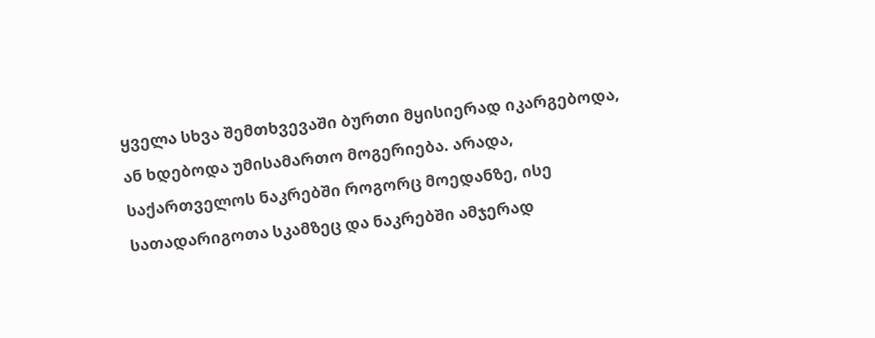ყველა სხვა შემთხვევაში ბურთი მყისიერად იკარგებოდა, ან ხდებოდა უმისამართო მოგერიება. არადა, საქართველოს ნაკრებში როგორც მოედანზე, ისე სათადარიგოთა სკამზეც და ნაკრებში ამჯერად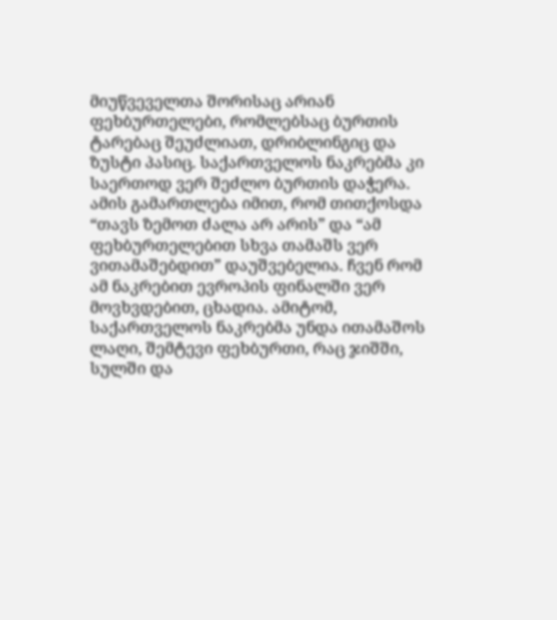მიუწვეველთა შორისაც არიან ფეხბურთელები, რომლებსაც ბურთის ტარებაც შეუძლიათ, დრიბლინგიც და ზუსტი პასიც. საქართველოს ნაკრებმა კი საერთოდ ვერ შეძლო ბურთის დაჭერა. ამის გამართლება იმით, რომ თითქოსდა “თავს ზემოთ ძალა არ არის” და “ამ ფეხბურთელებით სხვა თამაშს ვერ ვითამაშებდით” დაუშვებელია. ჩვენ რომ ამ ნაკრებით ევროპის ფინალში ვერ მოვხვდებით, ცხადია. ამიტომ, საქართველოს ნაკრებმა უნდა ითამაშოს ლაღი, შემტევი ფეხბურთი, რაც ჯიშში, სულში და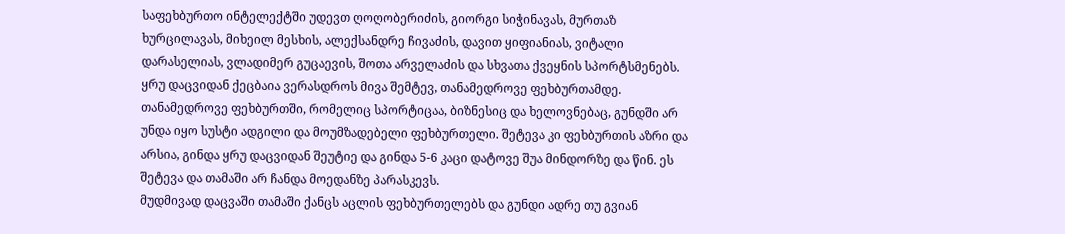საფეხბურთო ინტელექტში უდევთ ღოღობერიძის, გიორგი სიჭინავას, მურთაზ ხურცილავას, მიხეილ მესხის, ალექსანდრე ჩივაძის, დავით ყიფიანიას, ვიტალი დარასელიას, ვლადიმერ გუცაევის, შოთა არველაძის და სხვათა ქვეყნის სპორტსმენებს. ყრუ დაცვიდან ქეცბაია ვერასდროს მივა შემტევ, თანამედროვე ფეხბურთამდე. თანამედროვე ფეხბურთში, რომელიც სპორტიცაა, ბიზნესიც და ხელოვნებაც, გუნდში არ უნდა იყო სუსტი ადგილი და მოუმზადებელი ფეხბურთელი. შეტევა კი ფეხბურთის აზრი და არსია, გინდა ყრუ დაცვიდან შეუტიე და გინდა 5-6 კაცი დატოვე შუა მინდორზე და წინ. ეს შეტევა და თამაში არ ჩანდა მოედანზე პარასკევს.
მუდმივად დაცვაში თამაში ქანცს აცლის ფეხბურთელებს და გუნდი ადრე თუ გვიან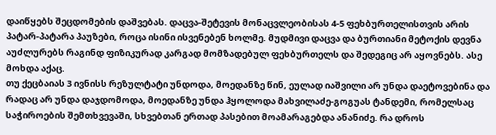დაიწყებს შეცდომების დაშვებას. დაცვა-შეტევის მონაცვლეობისას 4-5 ფეხბურთელისთვის არის პატარ-პატარა პაუზები, როცა ისინი ისვენებენ ხოლმე. მუდმივი დაცვა და ბურთიანი მეტოქის დევნა აუძლურებს რაგინდ ფიზიკურად კარგად მომზადებულ ფეხბურთელს და შედეგიც არ აყოვნებს. ასე მოხდა აქაც.
თუ ქეცბაიას 3 ივნისს რეზულტატი უნდოდა, მოედანზე წინ, ეულად იაშვილი არ უნდა დაეტოვებინა და რადაც არ უნდა დაჯდომოდა, მოედანზე უნდა ჰყოლოდა მახვილაძე-გოგუას ტანდემი, რომელსაც საჭიროების შემთხვევაში, სხვებთან ერთად პასებით მოამარაგებდა ანანიძე. რა დროს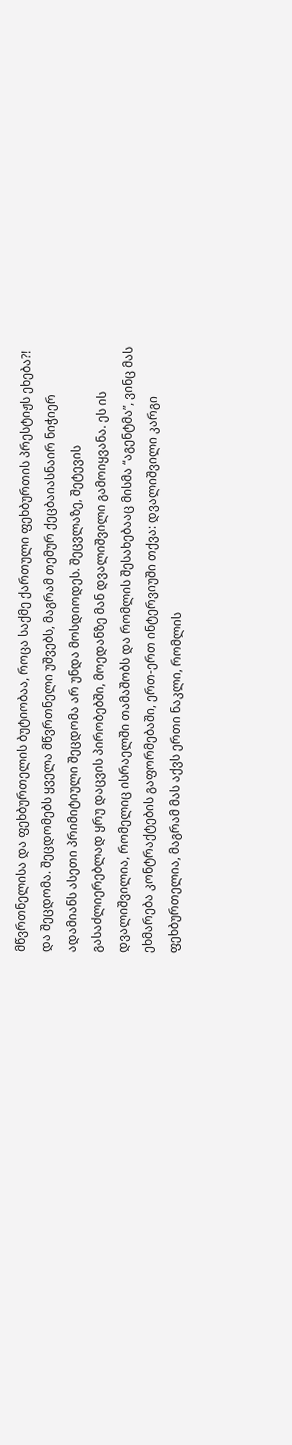მწვრთნელისა და ფეხბურთელის ბუტიობაა, როცა საქმე ქართული ფეხბურთის პრესტიჟს ეხება?!
და შეცდომა. შეცდომებს ყველა მწვრთნელი უშვებს, მაგრამ თემურ ქეცბაიასნაირ ნიჭიერ ადამიანს ასეთი პრიმიტიული შეცდომა არ უნდა მოსდიოდეს. შეცვლაზე, შეტევის გასაძლიერებლად ყრუ დაცვის პირობებში, მოედანზე მან დვალიშვილი გამოიყვანა. ეს ის დვალიშვილია, რომელიც ისრაელში თამაშობს და რომლის შესახებააც მისმა “აგენტმა”, ვინც მას ეხმარება კონტრაქტების გაფორმებაში, ერთ-ერთ ინტერვიუში თქვა: დვალიშვილი კარგი ფეხბურთელია, მაგრამ მას აქვს ერთი ნაკლი, რომლის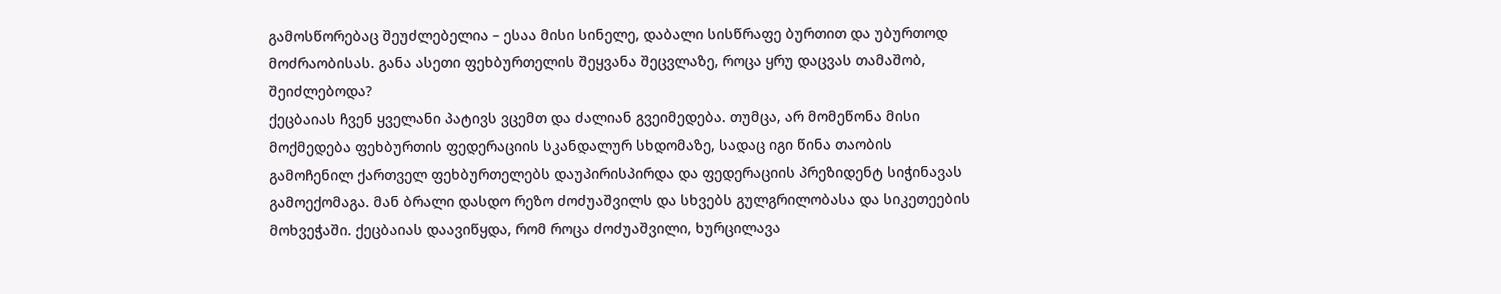გამოსწორებაც შეუძლებელია – ესაა მისი სინელე, დაბალი სისწრაფე ბურთით და უბურთოდ მოძრაობისას. განა ასეთი ფეხბურთელის შეყვანა შეცვლაზე, როცა ყრუ დაცვას თამაშობ, შეიძლებოდა?
ქეცბაიას ჩვენ ყველანი პატივს ვცემთ და ძალიან გვეიმედება. თუმცა, არ მომეწონა მისი მოქმედება ფეხბურთის ფედერაციის სკანდალურ სხდომაზე, სადაც იგი წინა თაობის გამოჩენილ ქართველ ფეხბურთელებს დაუპირისპირდა და ფედერაციის პრეზიდენტ სიჭინავას გამოექომაგა. მან ბრალი დასდო რეზო ძოძუაშვილს და სხვებს გულგრილობასა და სიკეთეების მოხვეჭაში. ქეცბაიას დაავიწყდა, რომ როცა ძოძუაშვილი, ხურცილავა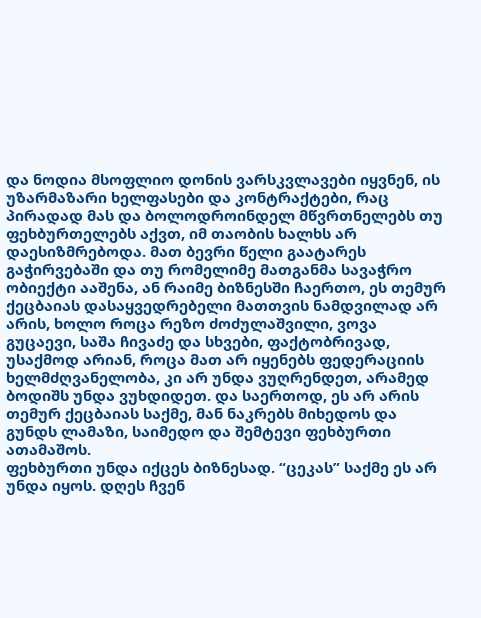და ნოდია მსოფლიო დონის ვარსკვლავები იყვნენ, ის უზარმაზარი ხელფასები და კონტრაქტები, რაც პირადად მას და ბოლოდროინდელ მწვრთნელებს თუ ფეხბურთელებს აქვთ, იმ თაობის ხალხს არ დაესიზმრებოდა. მათ ბევრი წელი გაატარეს გაჭირვებაში და თუ რომელიმე მათგანმა სავაჭრო ობიექტი ააშენა, ან რაიმე ბიზნესში ჩაერთო, ეს თემურ ქეცბაიას დასაყვედრებელი მათთვის ნამდვილად არ არის, ხოლო როცა რეზო ძოძულაშვილი, ვოვა გუცაევი, საშა ჩივაძე და სხვები, ფაქტობრივად, უსაქმოდ არიან, როცა მათ არ იყენებს ფედერაციის ხელმძღვანელობა, კი არ უნდა ვუღრენდეთ, არამედ ბოდიშს უნდა ვუხდიდეთ. და საერთოდ, ეს არ არის თემურ ქეცბაიას საქმე, მან ნაკრებს მიხედოს და გუნდს ლამაზი, საიმედო და შემტევი ფეხბურთი ათამაშოს.
ფეხბურთი უნდა იქცეს ბიზნესად. “ცეკას” საქმე ეს არ უნდა იყოს. დღეს ჩვენ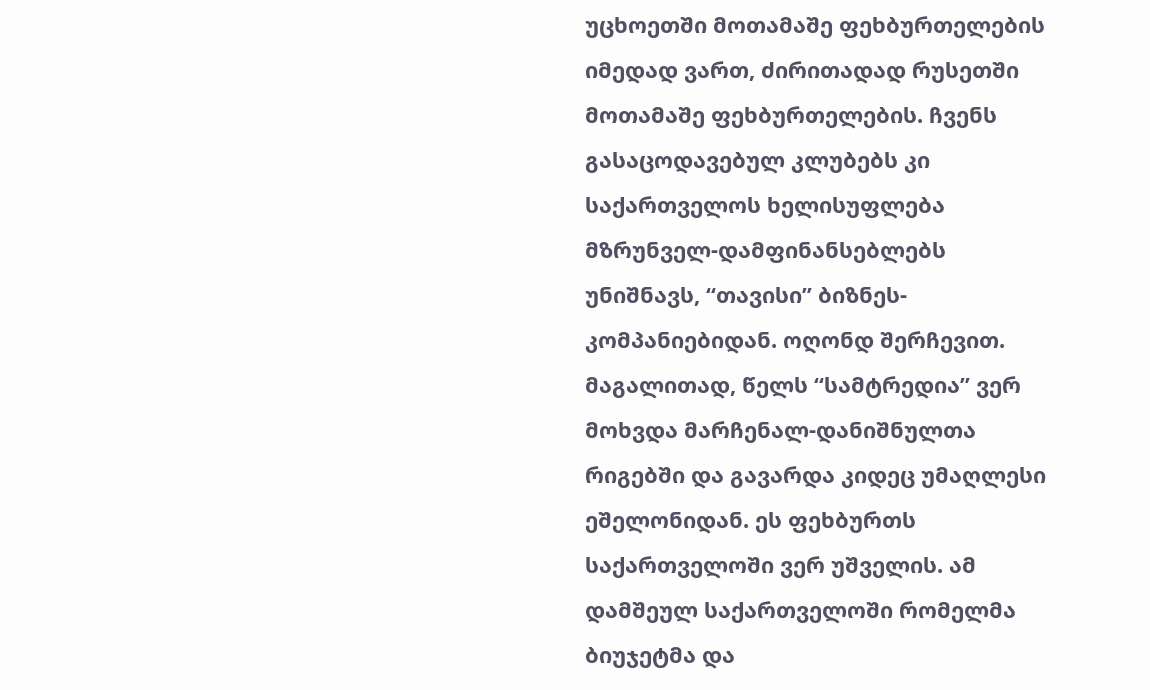უცხოეთში მოთამაშე ფეხბურთელების იმედად ვართ, ძირითადად რუსეთში მოთამაშე ფეხბურთელების. ჩვენს გასაცოდავებულ კლუბებს კი საქართველოს ხელისუფლება მზრუნველ-დამფინანსებლებს უნიშნავს, “თავისი” ბიზნეს-კომპანიებიდან. ოღონდ შერჩევით. მაგალითად, წელს “სამტრედია” ვერ მოხვდა მარჩენალ-დანიშნულთა რიგებში და გავარდა კიდეც უმაღლესი ეშელონიდან. ეს ფეხბურთს საქართველოში ვერ უშველის. ამ დამშეულ საქართველოში რომელმა ბიუჯეტმა და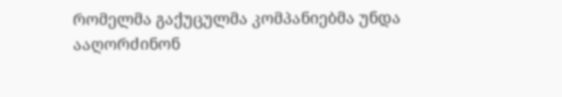რომელმა გაქუცულმა კომპანიებმა უნდა ააღორძინონ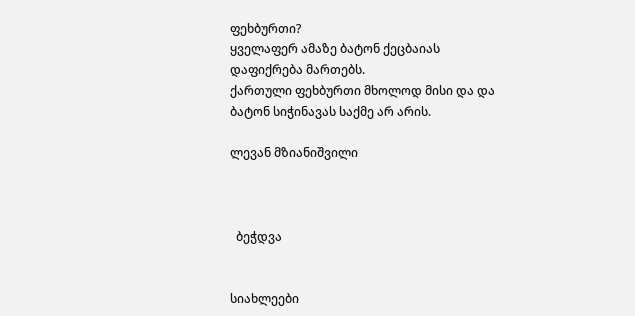ფეხბურთი?
ყველაფერ ამაზე ბატონ ქეცბაიას დაფიქრება მართებს.
ქართული ფეხბურთი მხოლოდ მისი და და ბატონ სიჭინავას საქმე არ არის.

ლევან მზიანიშვილი



  ბეჭდვა


სიახლეები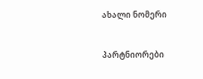ახალი ნომერი

პარტნიორები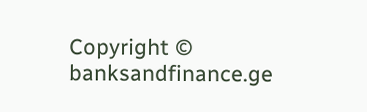Copyright © banksandfinance.ge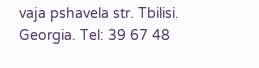vaja pshavela str. Tbilisi. Georgia. Tel: 39 67 48